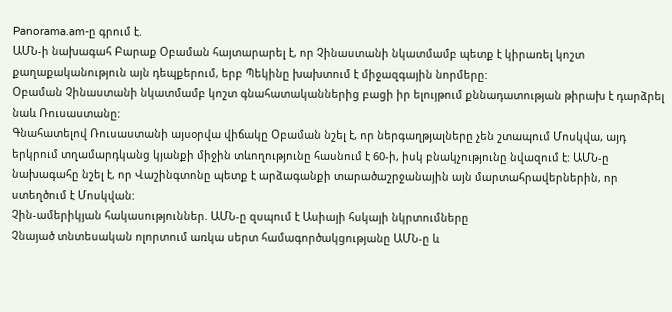Panorama.am-ը գրում է.
ԱՄՆ-ի նախագահ Բարաք Օբաման հայտարարել է, որ Չինաստանի նկատմամբ պետք է կիրառել կոշտ քաղաքականություն այն դեպքերում, երբ Պեկինը խախտում է միջազգային նորմերը:
Օբաման Չինաստանի նկատմամբ կոշտ գնահատականներից բացի իր ելույթում քննադատության թիրախ է դարձրել նաև Ռուսաստանը:
Գնահատելով Ռուսաստանի այսօրվա վիճակը Օբաման նշել է, որ ներգաղթյալները չեն շտապում Մոսկվա, այդ երկրում տղամարդկանց կյանքի միջին տևողությունը հասնում է 60-ի, իսկ բնակչությունը նվազում է: ԱՄՆ-ը նախագահը նշել է, որ Վաշինգտոնը պետք է արձագանքի տարածաշրջանային այն մարտահրավերներին, որ ստեղծում է Մոսկվան:
Չին-ամերիկյան հակասություններ. ԱՄՆ-ը զսպում է Ասիայի հսկայի նկրտումները
Չնայած տնտեսական ոլորտում առկա սերտ համագործակցությանը ԱՄՆ-ը և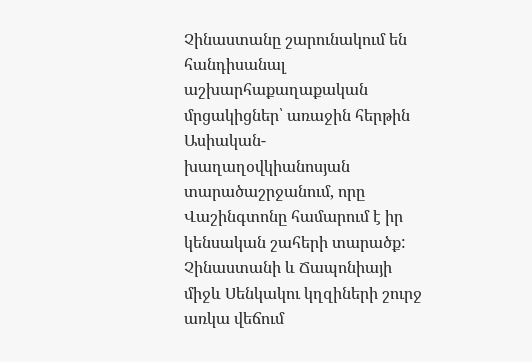Չինաստանը շարունակում են հանդիսանալ աշխարհաքաղաքական մրցակիցներ՝ առաջին հերթին Ասիական-խաղաղօվկիանոսյան տարածաշրջանում, որը Վաշինգտոնը համարում է իր կենսական շահերի տարածք:
Չինաստանի և Ճապոնիայի միջև Սենկակու կղզիների շուրջ առկա վեճում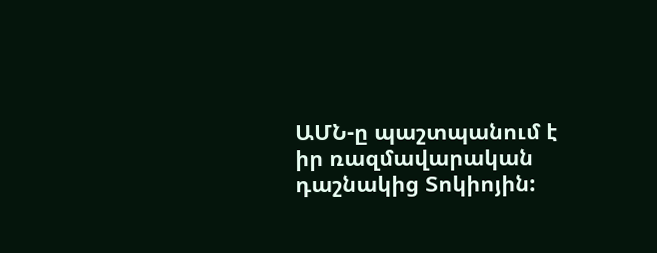ԱՄՆ-ը պաշտպանում է իր ռազմավարական դաշնակից Տոկիոյին: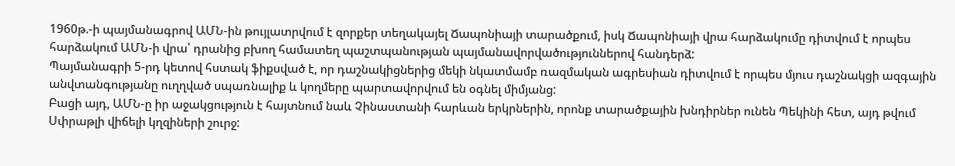1960թ.-ի պայմանագրով ԱՄՆ-ին թույլատրվում է զորքեր տեղակայել Ճապոնիայի տարածքում, իսկ Ճապոնիայի վրա հարձակումը դիտվում է որպես հարձակում ԱՄՆ-ի վրա՝ դրանից բխող համատեղ պաշտպանության պայմանավորվածություններով հանդերձ:
Պայմանագրի 5-րդ կետով հստակ ֆիքսված է, որ դաշնակիցներից մեկի նկատմամբ ռազմական ագրեսիան դիտվում է որպես մյուս դաշնակցի ազգային անվտանգությանը ուղղված սպառնալիք և կողմերը պարտավորվում են օգնել միմյանց:
Բացի այդ, ԱՄՆ-ը իր աջակցություն է հայտնում նաև Չինաստանի հարևան երկրներին, որոնք տարածքային խնդիրներ ունեն Պեկինի հետ, այդ թվում Սփրաթլի վիճելի կղզիների շուրջ: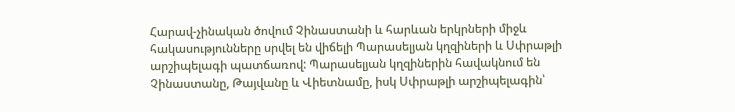Հարավ-չինական ծովում Չինաստանի և հարևան երկրների միջև հակասությունները սրվել են վիճելի Պարասելյան կղզիների և Սփրաթլի արշիպելագի պատճառով: Պարասելյան կղզիներին հավակնում են Չինաստանը, Թայվանը և Վիետնամը, իսկ Սփրաթլի արշիպելագին՝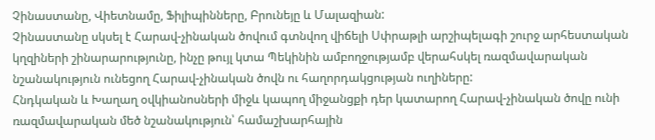Չինաստանը, Վիետնամը, Ֆիլիպինները, Բրունեյը և Մալազիան:
Չինաստանը սկսել է Հարավ-չինական ծովում գտնվող վիճելի Սփրաթլի արշիպելագի շուրջ արհեստական կղզիների շինարարությունը, ինչը թույլ կտա Պեկինին ամբողջությամբ վերահսկել ռազմավարական նշանակություն ունեցող Հարավ-չինական ծովն ու հաղորդակցության ուղիները:
Հնդկական և Խաղաղ օվկիանոսների միջև կապող միջանցքի դեր կատարող Հարավ-չինական ծովը ունի ռազմավարական մեծ նշանակություն՝ համաշխարհային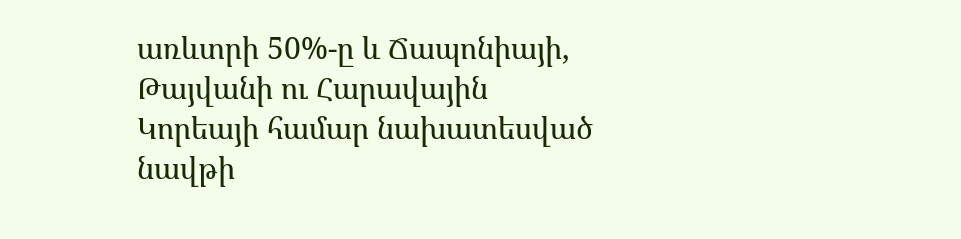առևտրի 50%-ը և Ճապոնիայի, Թայվանի ու Հարավային Կորեայի համար նախատեսված նավթի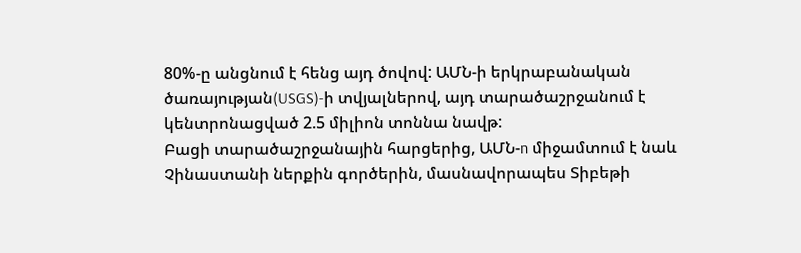80%-ը անցնում է հենց այդ ծովով: ԱՄՆ-ի երկրաբանական ծառայության(USGS)-ի տվյալներով, այդ տարածաշրջանում է կենտրոնացված 2.5 միլիոն տոննա նավթ:
Բացի տարածաշրջանային հարցերից, ԱՄՆ-n միջամտում է նաև Չինաստանի ներքին գործերին, մասնավորապես Տիբեթի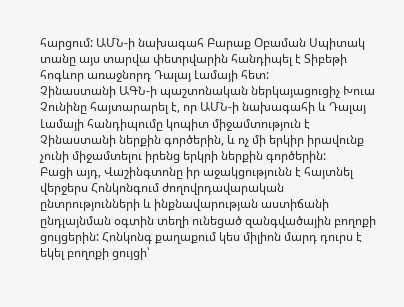հարցում: ԱՄՆ-ի նախագահ Բարաք Օբաման Սպիտակ տանը այս տարվա փետրվարին հանդիպել է Տիբեթի հոգևոր առաջնորդ Դալայ Լամայի հետ:
Չինաստանի ԱԳՆ-ի պաշտոնական ներկայացուցիչ Խուա Չունինը հայտարարել է, որ ԱՄՆ-ի նախագահի և Դալայ Լամայի հանդիպումը կոպիտ միջամտություն է Չինաստանի ներքին գործերին, և ոչ մի երկիր իրավունք չունի միջամտելու իրենց երկրի ներքին գործերին:
Բացի այդ, Վաշինգտոնը իր աջակցությունն է հայտնել վերջերս Հոնկոնգում ժողովրդավարական ընտրությունների և ինքնավարության աստիճանի ընդլայնման օգտին տեղի ունեցած զանգվածային բողոքի ցույցերին: Հոնկոնգ քաղաքում կես միլիոն մարդ դուրս է եկել բողոքի ցույցի՝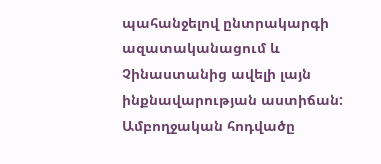պահանջելով ընտրակարգի ազատականացում և Չինաստանից ավելի լայն ինքնավարության աստիճան:
Ամբողջական հոդվածը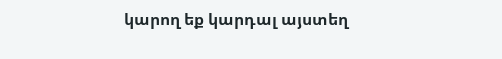կարող եք կարդալ այստեղ